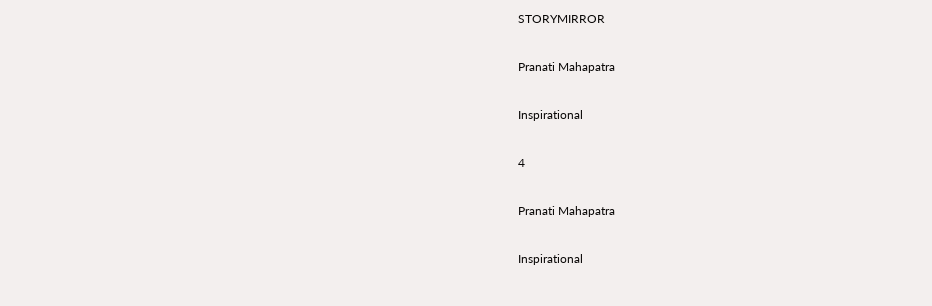STORYMIRROR

Pranati Mahapatra

Inspirational

4

Pranati Mahapatra

Inspirational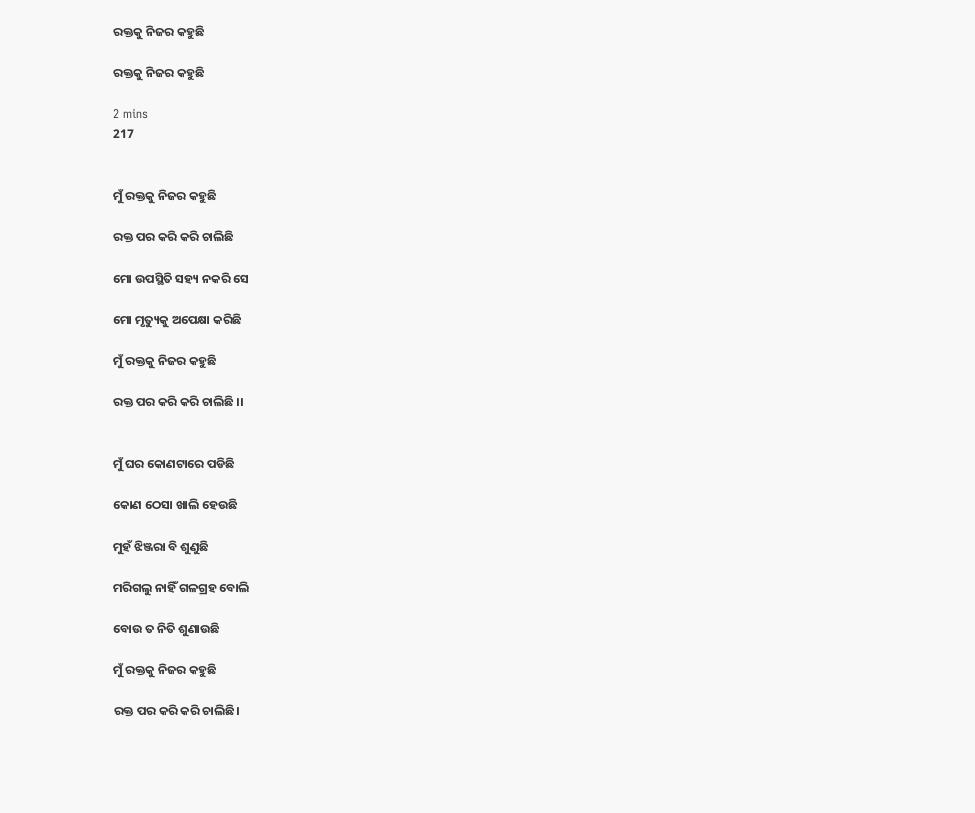ରକ୍ତକୁ ନିଜର କହୁଛି

ରକ୍ତକୁ ନିଜର କହୁଛି

2 mins
217


ମୁଁ ରକ୍ତକୁ ନିଜର କହୁଛି

ରକ୍ତ ପର କରି କରି ଚାଲିଛି

ମୋ ଉପସ୍ଥିତି ସହ୍ୟ ନକରି ସେ

ମୋ ମୃତ୍ୟୁକୁ ଅପେକ୍ଷା କରିଛି

ମୁଁ ରକ୍ତକୁ ନିଜର କହୁଛି

ରକ୍ତ ପର କରି କରି ଚାଲିଛି ।।


ମୁଁ ଘର କୋଣଟାରେ ପଡିଛି

କୋଣ ଠେସା ଖାଲି ହେଉଛି

ମୁହଁ ଝିଞ୍ଜରା ବି ଶୁଣୁଛି

ମରିଗଲୁ ନାହିଁ ଗଳଗ୍ରହ ବୋଲି

ବୋଉ ତ ନିତି ଶୁଣାଉଛି

ମୁଁ ରକ୍ତକୁ ନିଜର କହୁଛି

ରକ୍ତ ପର କରି କରି ଚାଲିଛି।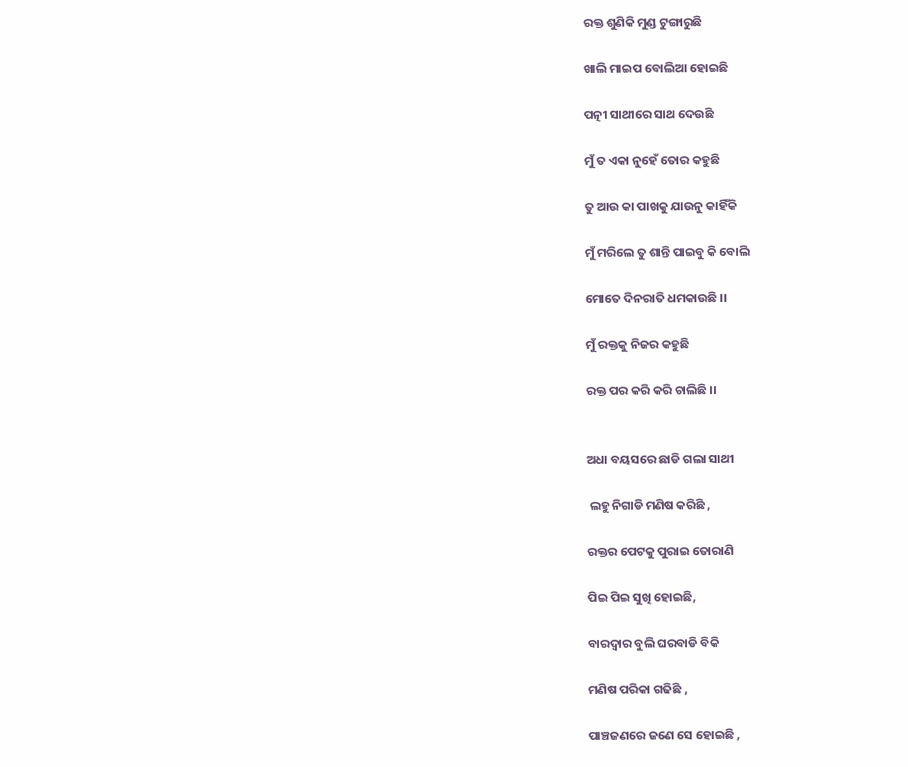ରକ୍ତ ଶୁଣିକି ମୁଣ୍ଡ ଟୁଙ୍ଗାରୁଛି

ଖାଲି ମାଇପ ବୋଲିଆ ହୋଇଛି

ପତ୍ନୀ ସାଥୀରେ ସାଥ ଦେଉଛି

ମୁଁ ତ ଏକା ନୁହେଁ ତୋର କହୁଛି

ତୁ ଆଉ କା ପାଖକୁ ଯାଉନୁ କାହିଁକି

ମୁଁ ମରିଲେ ତୁ ଶାନ୍ତି ପାଇବୁ କି ବୋଲି

ମୋତେ ଦିନରାତି ଧମକାଉଛି ।।

ମୁଁ ରକ୍ତକୁ ନିଜର କହୁଛି

ରକ୍ତ ପର କରି କରି ଚାଲିଛି ।।


ଅଧା ବୟସରେ ଛାଡି ଗଲା ସାଥୀ

 ଲହୁ ନିଗାଡି ମଣିଷ କରିଛି ,

ରକ୍ତର ପେଟକୁ ପୁରାଇ ତୋରାଣି

ପିଇ ପିଇ ସୁଖି ହୋଇଛି,

ବାରଦ୍ବାର ବୁଲି ଘରବାଡି ବିକି

ମଣିଷ ପରିକା ଗଢିଛି ,

ପାଞ୍ଚଜଣରେ ଜଣେ ସେ ହୋଇଛି ,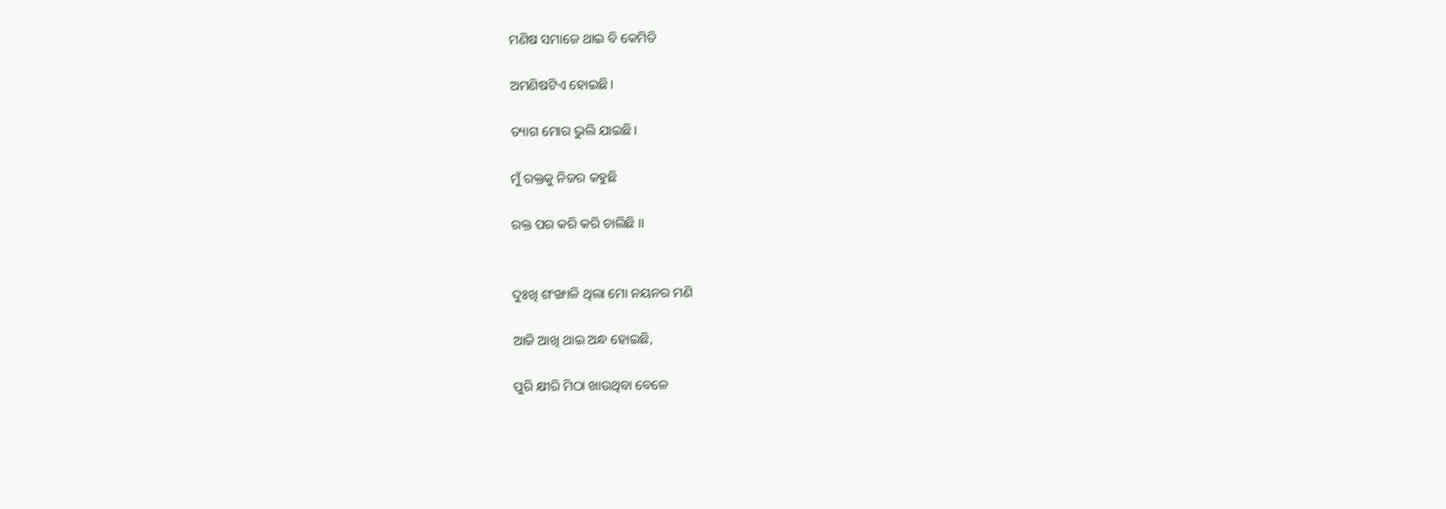ମଣିଷ ସମାଜେ ଥାଇ ବି କେମିତି

ଅମଣିଷଟିଏ ହୋଇଛି।

ତ୍ୟାଗ ମୋର ଭୁଲି ଯାଇଛି।

ମୁଁ ରକ୍ତକୁ ନିଜର କହୁଛି

ରକ୍ତ ପର କରି କରି ଚାଲିଛି ।।


ଦୁଃଖି ଶଂଙ୍ଖାଳି ଥିଲା ମୋ ନୟନର ମଣି

ଆଜି ଆଖି ଥାଇ ଅନ୍ଧ ହୋଇଛି,

ପୁରି କ୍ଷୀରି ମିଠା ଖାଉଥିବା ବେଳେ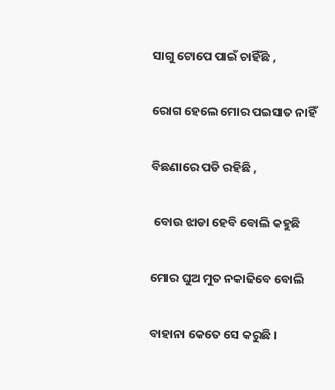ସାଗୁ ଟୋପେ ପାଇଁ ଚାହିଁଛି ,

ରୋଗ ହେଲେ ମୋର ପଇସାତ ନାହିଁ

ବିଛଣାରେ ପଡି ରହିଛି ,

 ବୋଉ ଝାଡା ହେବି ବୋଲି କହୁଛି

ମୋର ଘୁଅ ମୁତ ନକାଢିବେ ବୋଲି

ବାହାନା କେତେ ସେ କରୁଛି ।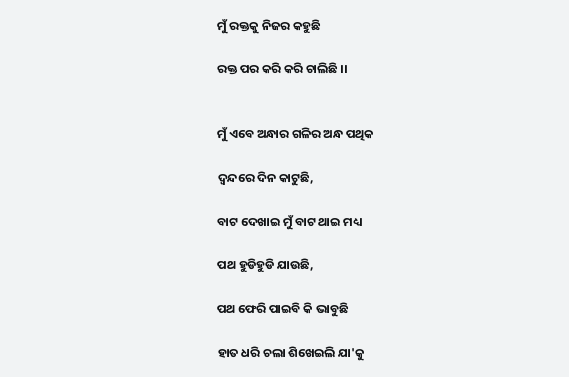ମୁଁ ରକ୍ତକୁ ନିଜର କହୁଛି

ରକ୍ତ ପର କରି କରି ଚାଲିଛି ।।


ମୁଁ ଏବେ ଅନ୍ଧାର ଗଳିର ଅନ୍ଧ ପଥିକ

ଦ୍ବନ୍ଦରେ ଦିନ କାଟୁଛି,

ବାଟ ଦେଖାଇ ମୁଁ ବାଟ ଥାଇ ମଧ୍ୟ

ପଥ ହୁଡିହୁଡି ଯାଉଛି,

ପଥ ଫେରି ପାଇବି କି ଭାବୁଛି

ହାତ ଧରି ଚଲା ଶିଖେଇଲି ଯା'କୁ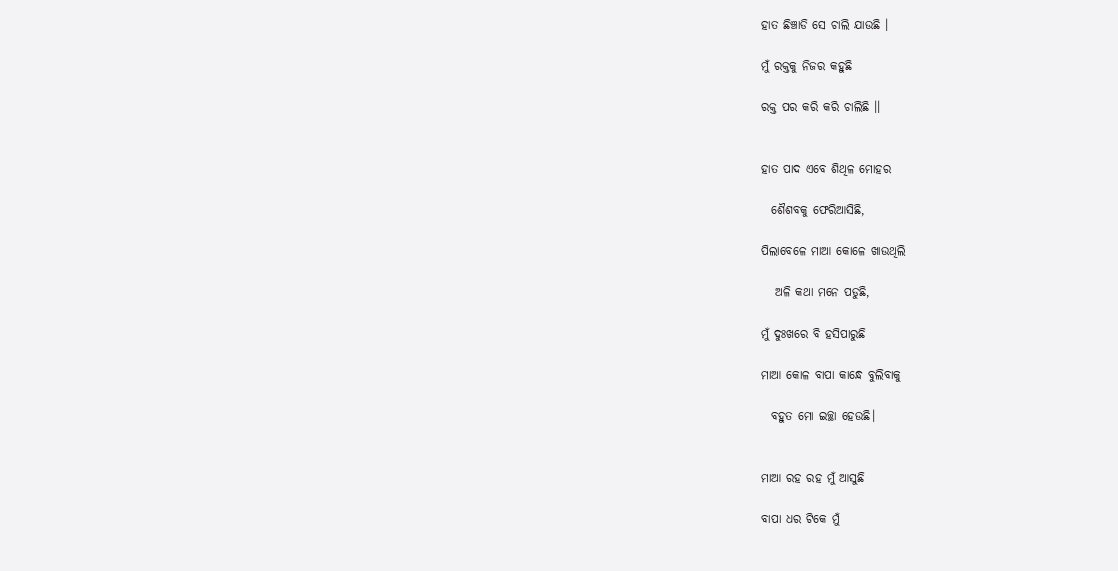ହାତ ଛିଞ୍ଚାଡି ସେ ଚାଲି ଯାଉଛି ।

ମୁଁ ରକ୍ତକୁ ନିଜର କହୁଛି

ରକ୍ତ ପର କରି କରି ଚାଲିଛି ।।


ହାତ ପାଦ ଏବେ ଶିଥିଳ ମୋହର

  ଶୈଶବକୁ ଫେରିଆସିଛି,

ପିଲାବେଳେ ମାଆ କୋଳେ ଖାଉଥିଲି

   ଅଳି କଥା ମନେ ପଡୁଛି,

ମୁଁ ଦୁଃଖରେ ବି ହସିପାରୁଛି

ମାଆ କୋଳ ବାପା କାନ୍ଧେ ବୁଲିବାକୁ

  ବହୁତ ମୋ ଇଚ୍ଛା ହେଉଛି।


ମାଆ ରହ ରହ ମୁଁ ଆସୁଛି

ବାପା ଧର ଟିକେ ମୁଁ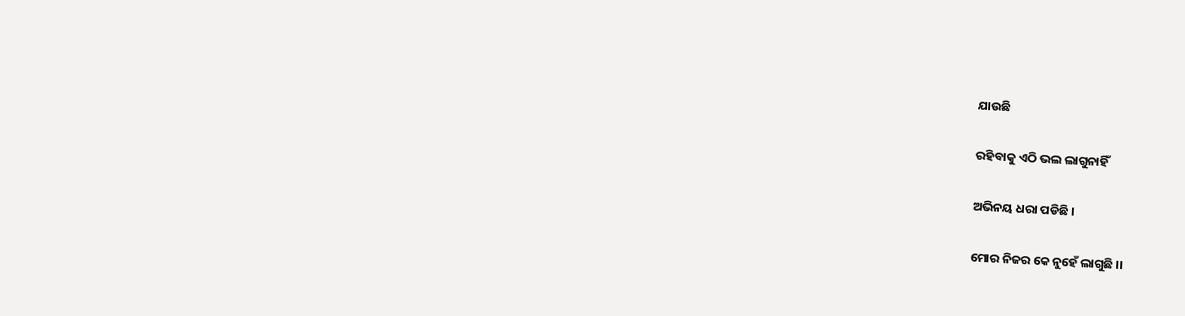ଯାଉଛି

ରହିବାକୁ ଏଠି ଭଲ ଲାଗୁନାହିଁ

ଅଭିନୟ ଧରା ପଡିଛି ।

ମୋର ନିଜର କେ ନୁହେଁ ଲାଗୁଛି ।।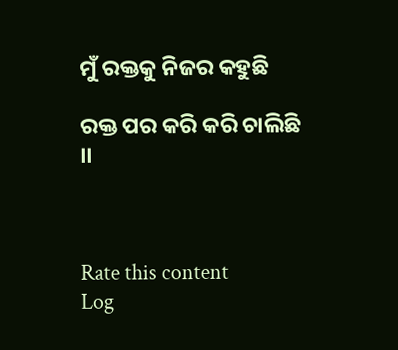ମୁଁ ରକ୍ତକୁ ନିଜର କହୁଛି

ରକ୍ତ ପର କରି କରି ଚାଲିଛି ।।



Rate this content
Log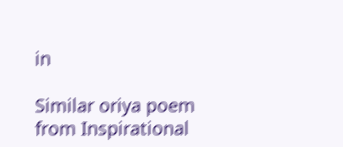in

Similar oriya poem from Inspirational